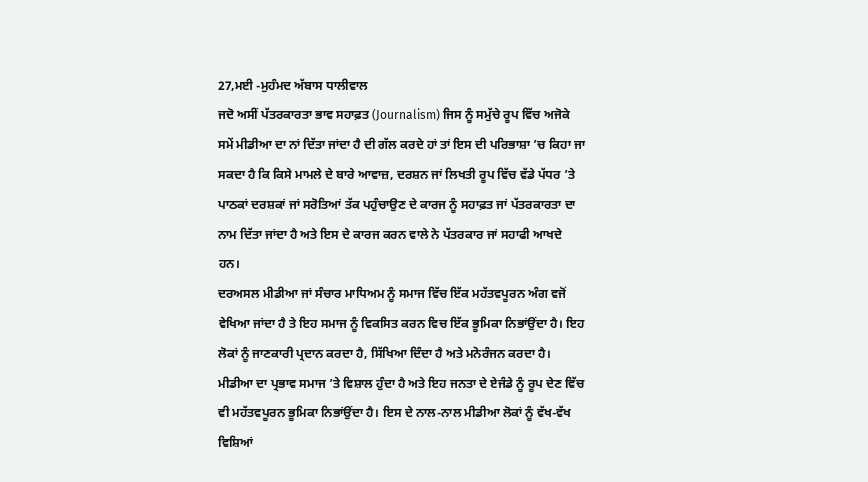27,ਮਈ -ਮੁਹੰਮਦ ਅੱਬਾਸ ਧਾਲੀਵਾਲ
ਜਦੋ ਅਸੀਂ ਪੱਤਰਕਾਰਤਾ ਭਾਵ ਸਹਾਫ਼ਤ (Journalism) ਜਿਸ ਨੂੰ ਸਮੁੱਚੇ ਰੂਪ ਵਿੱਚ ਅਜੋਕੇ ਸਮੇਂ ਮੀਡੀਆ ਦਾ ਨਾਂ ਦਿੱਤਾ ਜਾਂਦਾ ਹੈ ਦੀ ਗੱਲ ਕਰਦੇ ਹਾਂ ਤਾਂ ਇਸ ਦੀ ਪਰਿਭਾਸ਼ਾ ’ਚ ਕਿਹਾ ਜਾ ਸਕਦਾ ਹੈ ਕਿ ਕਿਸੇ ਮਾਮਲੇ ਦੇ ਬਾਰੇ ਆਵਾਜ਼, ਦਰਸ਼ਨ ਜਾਂ ਲਿਖਤੀ ਰੂਪ ਵਿੱਚ ਵੱਡੇ ਪੱਧਰ ’ਤੇ ਪਾਠਕਾਂ ਦਰਸ਼ਕਾਂ ਜਾਂ ਸਰੋਤਿਆਂ ਤੱਕ ਪਹੁੰਚਾਉਣ ਦੇ ਕਾਰਜ ਨੂੰ ਸਹਾਫ਼ਤ ਜਾਂ ਪੱਤਰਕਾਰਤਾ ਦਾ ਨਾਮ ਦਿੱਤਾ ਜਾਂਦਾ ਹੈ ਅਤੇ ਇਸ ਦੇ ਕਾਰਜ ਕਰਨ ਵਾਲੇ ਨੇ ਪੱਤਰਕਾਰ ਜਾਂ ਸਹਾਫੀ ਆਖਦੇ ਹਨ।
ਦਰਅਸਲ ਮੀਡੀਆ ਜਾਂ ਸੰਚਾਰ ਮਾਧਿਅਮ ਨੂੰ ਸਮਾਜ ਵਿੱਚ ਇੱਕ ਮਹੱਤਵਪੂਰਨ ਅੰਗ ਵਜੋਂ ਵੇਖਿਆ ਜਾਂਦਾ ਹੈ ਤੇ ਇਹ ਸਮਾਜ ਨੂੰ ਵਿਕਸਿਤ ਕਰਨ ਵਿਚ ਇੱਕ ਭੂਮਿਕਾ ਨਿਭਾਂਉਂਦਾ ਹੈ। ਇਹ ਲੋਕਾਂ ਨੂੰ ਜਾਣਕਾਰੀ ਪ੍ਰਦਾਨ ਕਰਦਾ ਹੈ, ਸਿੱਖਿਆ ਦਿੰਦਾ ਹੈ ਅਤੇ ਮਨੋਰੰਜਨ ਕਰਦਾ ਹੈ।
ਮੀਡੀਆ ਦਾ ਪ੍ਰਭਾਵ ਸਮਾਜ ’ਤੇ ਵਿਸ਼ਾਲ ਹੁੰਦਾ ਹੈ ਅਤੇ ਇਹ ਜਨਤਾ ਦੇ ਏਜੰਡੇ ਨੂੰ ਰੂਪ ਦੇਣ ਵਿੱਚ ਵੀ ਮਹੱਤਵਪੂਰਨ ਭੂਮਿਕਾ ਨਿਭਾਂਉਂਦਾ ਹੈ। ਇਸ ਦੇ ਨਾਲ-ਨਾਲ ਮੀਡੀਆ ਲੋਕਾਂ ਨੂੰ ਵੱਖ-ਵੱਖ ਵਿਸ਼ਿਆਂ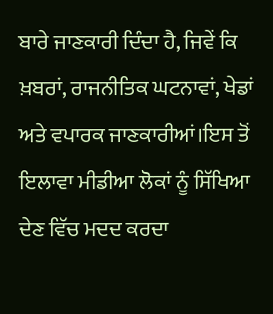ਬਾਰੇ ਜਾਣਕਾਰੀ ਦਿੰਦਾ ਹੈ, ਜਿਵੇਂ ਕਿ ਖ਼ਬਰਾਂ, ਰਾਜਨੀਤਿਕ ਘਟਨਾਵਾਂ, ਖੇਡਾਂ ਅਤੇ ਵਪਾਰਕ ਜਾਣਕਾਰੀਆਂ।ਇਸ ਤੋਂ ਇਲਾਵਾ ਮੀਡੀਆ ਲੋਕਾਂ ਨੂੰ ਸਿੱਖਿਆ ਦੇਣ ਵਿੱਚ ਮਦਦ ਕਰਦਾ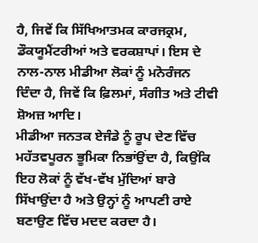ਹੈ, ਜਿਵੇਂ ਕਿ ਸਿੱਖਿਆਤਮਕ ਕਾਰਜਕ੍ਰਮ, ਡੌਕਯੂਮੈਂਟਰੀਆਂ ਅਤੇ ਵਰਕਸ਼ਾਪਾਂ। ਇਸ ਦੇ ਨਾਲ-ਨਾਲ ਮੀਡੀਆ ਲੋਕਾਂ ਨੂੰ ਮਨੋਰੰਜਨ ਦਿੰਦਾ ਹੈ, ਜਿਵੇਂ ਕਿ ਫ਼ਿਲਮਾਂ, ਸੰਗੀਤ ਅਤੇ ਟੀਵੀ ਸ਼ੋਅਜ਼ ਆਦਿ।
ਮੀਡੀਆ ਜਨਤਕ ਏਜੰਡੇ ਨੂੰ ਰੂਪ ਦੇਣ ਵਿੱਚ ਮਹੱਤਵਪੂਰਨ ਭੂਮਿਕਾ ਨਿਭਾਂਉਂਦਾ ਹੈ, ਕਿਉਂਕਿ ਇਹ ਲੋਕਾਂ ਨੂੰ ਵੱਖ-ਵੱਖ ਮੁੱਦਿਆਂ ਬਾਰੇ ਸਿੱਖਾਉਂਦਾ ਹੈ ਅਤੇ ਉਨ੍ਹਾਂ ਨੂੰ ਆਪਣੀ ਰਾਏ ਬਣਾਉਣ ਵਿੱਚ ਮਦਦ ਕਰਦਾ ਹੈ।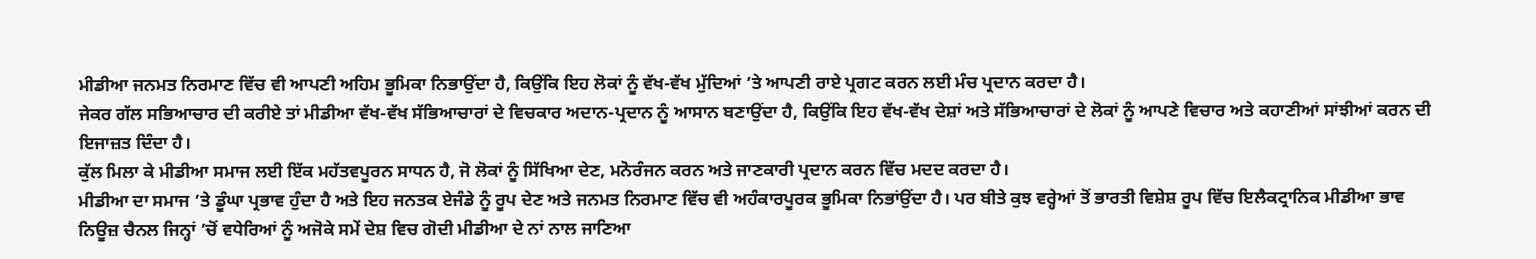ਮੀਡੀਆ ਜਨਮਤ ਨਿਰਮਾਣ ਵਿੱਚ ਵੀ ਆਪਣੀ ਅਹਿਮ ਭੂਮਿਕਾ ਨਿਭਾਉਂਦਾ ਹੈ, ਕਿਉਂਕਿ ਇਹ ਲੋਕਾਂ ਨੂੰ ਵੱਖ-ਵੱਖ ਮੁੱਦਿਆਂ ’ਤੇ ਆਪਣੀ ਰਾਏ ਪ੍ਰਗਟ ਕਰਨ ਲਈ ਮੰਚ ਪ੍ਰਦਾਨ ਕਰਦਾ ਹੈ।
ਜੇਕਰ ਗੱਲ ਸਭਿਆਚਾਰ ਦੀ ਕਰੀਏ ਤਾਂ ਮੀਡੀਆ ਵੱਖ-ਵੱਖ ਸੱਭਿਆਚਾਰਾਂ ਦੇ ਵਿਚਕਾਰ ਅਦਾਨ-ਪ੍ਰਦਾਨ ਨੂੰ ਆਸਾਨ ਬਣਾਉਂਦਾ ਹੈ, ਕਿਉਂਕਿ ਇਹ ਵੱਖ-ਵੱਖ ਦੇਸ਼ਾਂ ਅਤੇ ਸੱਭਿਆਚਾਰਾਂ ਦੇ ਲੋਕਾਂ ਨੂੰ ਆਪਣੇ ਵਿਚਾਰ ਅਤੇ ਕਹਾਣੀਆਂ ਸਾਂਝੀਆਂ ਕਰਨ ਦੀ ਇਜਾਜ਼ਤ ਦਿੰਦਾ ਹੈ।
ਕੁੱਲ ਮਿਲਾ ਕੇ ਮੀਡੀਆ ਸਮਾਜ ਲਈ ਇੱਕ ਮਹੱਤਵਪੂਰਨ ਸਾਧਨ ਹੈ, ਜੋ ਲੋਕਾਂ ਨੂੰ ਸਿੱਖਿਆ ਦੇਣ, ਮਨੋਰੰਜਨ ਕਰਨ ਅਤੇ ਜਾਣਕਾਰੀ ਪ੍ਰਦਾਨ ਕਰਨ ਵਿੱਚ ਮਦਦ ਕਰਦਾ ਹੈ।
ਮੀਡੀਆ ਦਾ ਸਮਾਜ ’ਤੇ ਡੂੰਘਾ ਪ੍ਰਭਾਵ ਹੁੰਦਾ ਹੈ ਅਤੇ ਇਹ ਜਨਤਕ ਏਜੰਡੇ ਨੂੰ ਰੂਪ ਦੇਣ ਅਤੇ ਜਨਮਤ ਨਿਰਮਾਣ ਵਿੱਚ ਵੀ ਅਹੰਕਾਰਪੂਰਕ ਭੂਮਿਕਾ ਨਿਭਾਂਉਂਦਾ ਹੈ। ਪਰ ਬੀਤੇ ਕੁਝ ਵਰ੍ਹੇਆਂ ਤੋਂ ਭਾਰਤੀ ਵਿਸ਼ੇਸ਼ ਰੂਪ ਵਿੱਚ ਇਲੈਕਟ੍ਰਾਨਿਕ ਮੀਡੀਆ ਭਾਵ ਨਿਊਜ਼ ਚੈਨਲ ਜਿਨ੍ਹਾਂ ’ਚੋਂ ਵਧੇਰਿਆਂ ਨੂੰ ਅਜੋਕੇ ਸਮੇਂ ਦੇਸ਼ ਵਿਚ ਗੋਦੀ ਮੀਡੀਆ ਦੇ ਨਾਂ ਨਾਲ ਜਾਣਿਆ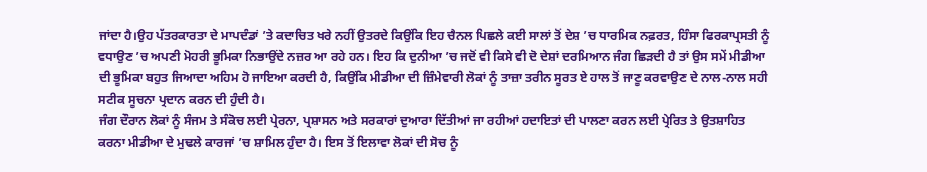ਜਾਂਦਾ ਹੈ।ਉਹ ਪੱਤਰਕਾਰਤਾ ਦੇ ਮਾਪਦੰਡਾਂ ’ਤੇ ਕਦਾਚਿਤ ਖਰੇ ਨਹੀਂ ਉਤਰਦੇ ਕਿਉਂਕਿ ਇਹ ਚੈਨਲ ਪਿਛਲੇ ਕਈ ਸਾਲਾਂ ਤੋਂ ਦੇਸ਼ ’ਚ ਧਾਰਮਿਕ ਨਫ਼ਰਤ, ਹਿੰਸਾ ਫਿਰਕਾਪ੍ਰਸਤੀ ਨੂੰ ਵਧਾਉਣ ’ਚ ਅਪਣੀ ਮੋਹਰੀ ਭੂਮਿਕਾ ਨਿਭਾਉਂਦੇ ਨਜ਼ਰ ਆ ਰਹੇ ਹਨ। ਇਹ ਕਿ ਦੁਨੀਆ ’ਚ ਜਦੋਂ ਵੀ ਕਿਸੇ ਵੀ ਦੋ ਦੇਸ਼ਾਂ ਦਰਮਿਆਨ ਜੰਗ ਛਿੜਦੀ ਹੈ ਤਾਂ ਉਸ ਸਮੇਂ ਮੀਡੀਆ ਦੀ ਭੂਮਿਕਾ ਬਹੁਤ ਜਿਆਦਾ ਅਹਿਮ ਹੋ ਜਾਇਆ ਕਰਦੀ ਹੈ, ਕਿਉਂਕਿ ਮੀਡੀਆ ਦੀ ਜ਼ਿੰਮੇਵਾਰੀ ਲੋਕਾਂ ਨੂੰ ਤਾਜ਼ਾ ਤਰੀਨ ਸੂਰਤ ਏ ਹਾਲ ਤੋਂ ਜਾਣੂ ਕਰਵਾਉਣ ਦੇ ਨਾਲ-ਨਾਲ ਸਹੀ ਸਟੀਕ ਸੂਚਨਾ ਪ੍ਰਦਾਨ ਕਰਨ ਦੀ ਹੁੰਦੀ ਹੈ।
ਜੰਗ ਦੌਰਾਨ ਲੋਕਾਂ ਨੂੰ ਸੰਜਮ ਤੇ ਸੰਕੋਚ ਲਈ ਪ੍ਰੇਰਨਾ, ਪ੍ਰਸ਼ਾਸਨ ਅਤੇ ਸਰਕਾਰਾਂ ਦੁਆਰਾ ਦਿੱਤੀਆਂ ਜਾ ਰਹੀਆਂ ਹਦਾਇਤਾਂ ਦੀ ਪਾਲਣਾ ਕਰਨ ਲਈ ਪ੍ਰੇਰਿਤ ਤੇ ਉਤਸ਼ਾਹਿਤ ਕਰਨਾ ਮੀਡੀਆ ਦੇ ਮੁਢਲੇ ਕਾਰਜਾਂ ’ਚ ਸ਼ਾਮਿਲ ਹੁੰਦਾ ਹੈ। ਇਸ ਤੋਂ ਇਲਾਵਾ ਲੋਕਾਂ ਦੀ ਸੋਚ ਨੂੰ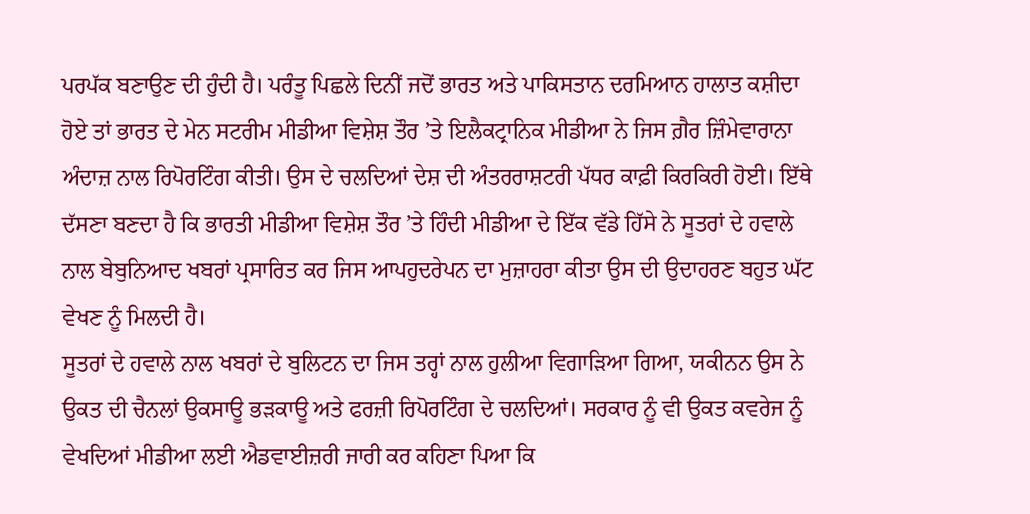ਪਰਪੱਕ ਬਣਾਉਣ ਦੀ ਹੁੰਦੀ ਹੈ। ਪਰੰਤੂ ਪਿਛਲੇ ਦਿਨੀਂ ਜਦੋਂ ਭਾਰਤ ਅਤੇ ਪਾਕਿਸਤਾਨ ਦਰਮਿਆਨ ਹਾਲਾਤ ਕਸ਼ੀਦਾ ਹੋਏ ਤਾਂ ਭਾਰਤ ਦੇ ਮੇਨ ਸਟਰੀਮ ਮੀਡੀਆ ਵਿਸ਼ੇਸ਼ ਤੌਰ ’ਤੇ ਇਲੈਕਟ੍ਰਾਨਿਕ ਮੀਡੀਆ ਨੇ ਜਿਸ ਗ਼ੈਰ ਜ਼ਿੰਮੇਵਾਰਾਨਾ ਅੰਦਾਜ਼ ਨਾਲ ਰਿਪੋਰਟਿੰਗ ਕੀਤੀ। ਉਸ ਦੇ ਚਲਦਿਆਂ ਦੇਸ਼ ਦੀ ਅੰਤਰਰਾਸ਼ਟਰੀ ਪੱਧਰ ਕਾਫ਼ੀ ਕਿਰਕਿਰੀ ਹੋਈ। ਇੱਥੇ ਦੱਸਣਾ ਬਣਦਾ ਹੈ ਕਿ ਭਾਰਤੀ ਮੀਡੀਆ ਵਿਸ਼ੇਸ਼ ਤੌਰ ’ਤੇ ਹਿੰਦੀ ਮੀਡੀਆ ਦੇ ਇੱਕ ਵੱਡੇ ਹਿੱਸੇ ਨੇ ਸੂਤਰਾਂ ਦੇ ਹਵਾਲੇ ਨਾਲ ਬੇਬੁਨਿਆਦ ਖਬਰਾਂ ਪ੍ਰਸਾਰਿਤ ਕਰ ਜਿਸ ਆਪਹੁਦਰੇਪਨ ਦਾ ਮੁਜ਼ਾਹਰਾ ਕੀਤਾ ਉਸ ਦੀ ਉਦਾਹਰਣ ਬਹੁਤ ਘੱਟ ਵੇਖਣ ਨੂੰ ਮਿਲਦੀ ਹੈ।
ਸੂਤਰਾਂ ਦੇ ਹਵਾਲੇ ਨਾਲ ਖਬਰਾਂ ਦੇ ਬੁਲਿਟਨ ਦਾ ਜਿਸ ਤਰ੍ਹਾਂ ਨਾਲ ਹੁਲੀਆ ਵਿਗਾੜਿਆ ਗਿਆ, ਯਕੀਨਨ ਉਸ ਨੇ ਉਕਤ ਦੀ ਚੈਨਲਾਂ ਉਕਸਾਊ ਭੜਕਾਊ ਅਤੇ ਫਰਜ਼ੀ ਰਿਪੋਰਟਿੰਗ ਦੇ ਚਲਦਿਆਂ। ਸਰਕਾਰ ਨੂੰ ਵੀ ਉਕਤ ਕਵਰੇਜ ਨੂੰ ਵੇਖਦਿਆਂ ਮੀਡੀਆ ਲਈ ਐਡਵਾਈਜ਼ਰੀ ਜਾਰੀ ਕਰ ਕਹਿਣਾ ਪਿਆ ਕਿ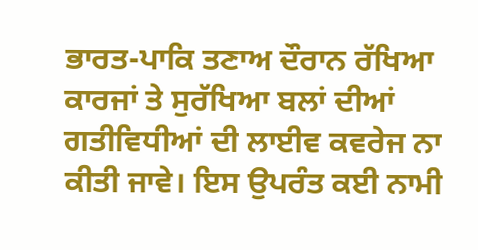ਭਾਰਤ-ਪਾਕਿ ਤਣਾਅ ਦੌਰਾਨ ਰੱਖਿਆ ਕਾਰਜਾਂ ਤੇ ਸੁਰੱਖਿਆ ਬਲਾਂ ਦੀਆਂ ਗਤੀਵਿਧੀਆਂ ਦੀ ਲਾਈਵ ਕਵਰੇਜ ਨਾ ਕੀਤੀ ਜਾਵੇ। ਇਸ ਉਪਰੰਤ ਕਈ ਨਾਮੀ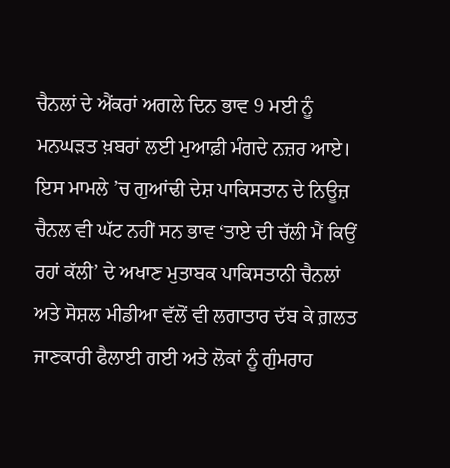ਚੈਨਲਾਂ ਦੇ ਐਂਕਰਾਂ ਅਗਲੇ ਦਿਨ ਭਾਵ 9 ਮਈ ਨੂੰ ਮਨਘੜਤ ਖ਼ਬਰਾਂ ਲਈ ਮੁਆਫ਼ੀ ਮੰਗਦੇ ਨਜ਼ਰ ਆਏ। ਇਸ ਮਾਮਲੇ ’ਚ ਗੁਆਂਢੀ ਦੇਸ਼ ਪਾਕਿਸਤਾਨ ਦੇ ਨਿਊਜ਼ ਚੈਨਲ ਵੀ ਘੱਟ ਨਹੀਂ ਸਨ ਭਾਵ ‘ਤਾਏ ਦੀ ਚੱਲੀ ਮੈਂ ਕਿਉਂ ਰਹਾਂ ਕੱਲੀ’ ਦੇ ਅਖਾਣ ਮੁਤਾਬਕ ਪਾਕਿਸਤਾਨੀ ਚੈਨਲਾਂ ਅਤੇ ਸੋਸ਼ਲ ਮੀਡੀਆ ਵੱਲੋਂ ਵੀ ਲਗਾਤਾਰ ਦੱਬ ਕੇ ਗ਼ਲਤ ਜਾਣਕਾਰੀ ਫੈਲਾਈ ਗਈ ਅਤੇ ਲੋਕਾਂ ਨੂੰ ਗੁੰਮਰਾਹ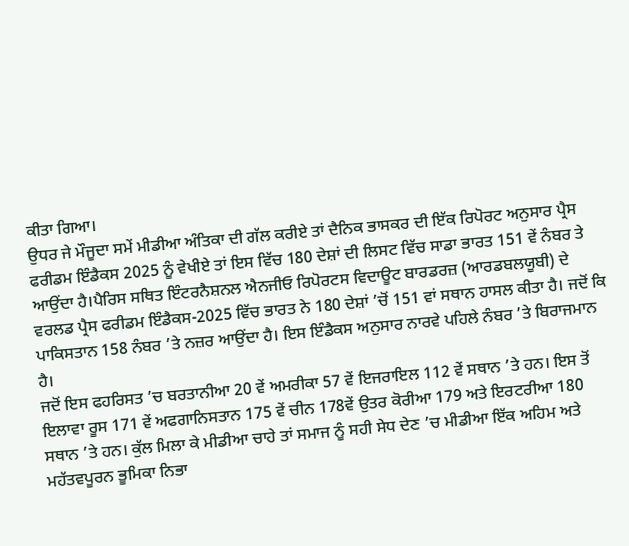ਕੀਤਾ ਗਿਆ।
ਉਧਰ ਜੇ ਮੌਜੂਦਾ ਸਮੇਂ ਮੀਡੀਆ ਅੰਤਿਕਾ ਦੀ ਗੱਲ ਕਰੀਏ ਤਾਂ ਦੈਨਿਕ ਭਾਸਕਰ ਦੀ ਇੱਕ ਰਿਪੋਰਟ ਅਨੁਸਾਰ ਪ੍ਰੈਸ ਫਰੀਡਮ ਇੰਡੈਕਸ 2025 ਨੂੰ ਵੇਖੀਏ ਤਾਂ ਇਸ ਵਿੱਚ 180 ਦੇਸ਼ਾਂ ਦੀ ਲਿਸਟ ਵਿੱਚ ਸਾਡਾ ਭਾਰਤ 151 ਵੇਂ ਨੰਬਰ ਤੇ ਆਉਂਦਾ ਹੈ।ਪੈਰਿਸ ਸਥਿਤ ਇੰਟਰਨੈਸ਼ਨਲ ਐਨਜੀਓ ਰਿਪੋਰਟਸ ਵਿਦਾਊਟ ਬਾਰਡਰਜ਼ (ਆਰਡਬਲਯੂਬੀ) ਦੇ ਵਰਲਡ ਪ੍ਰੈਸ ਫਰੀਡਮ ਇੰਡੈਕਸ-2025 ਵਿੱਚ ਭਾਰਤ ਨੇ 180 ਦੇਸ਼ਾਂ ’ਚੋਂ 151 ਵਾਂ ਸਥਾਨ ਹਾਸਲ ਕੀਤਾ ਹੈ। ਜਦੋਂ ਕਿ ਪਾਕਿਸਤਾਨ 158 ਨੰਬਰ ’ਤੇ ਨਜ਼ਰ ਆਉਂਦਾ ਹੈ। ਇਸ ਇੰਡੈਕਸ ਅਨੁਸਾਰ ਨਾਰਵੇ ਪਹਿਲੇ ਨੰਬਰ ’ਤੇ ਬਿਰਾਜਮਾਨ ਹੈ।
ਜਦੋਂ ਇਸ ਫਹਰਿਸਤ ’ਚ ਬਰਤਾਨੀਆ 20 ਵੇਂ ਅਮਰੀਕਾ 57 ਵੇਂ ਇਜਰਾਇਲ 112 ਵੇਂ ਸਥਾਨ ’ਤੇ ਹਨ। ਇਸ ਤੋਂ ਇਲਾਵਾ ਰੂਸ 171 ਵੇਂ ਅਫਗਾਨਿਸਤਾਨ 175 ਵੇਂ ਚੀਨ 178ਵੇਂ ਉਤਰ ਕੋਰੀਆ 179 ਅਤੇ ਇਰਟਰੀਆ 180 ਸਥਾਨ ’ਤੇ ਹਨ। ਕੁੱਲ ਮਿਲਾ ਕੇ ਮੀਡੀਆ ਚਾਹੇ ਤਾਂ ਸਮਾਜ ਨੂੰ ਸਹੀ ਸੇਧ ਦੇਣ ’ਚ ਮੀਡੀਆ ਇੱਕ ਅਹਿਮ ਅਤੇ ਮਹੱਤਵਪੂਰਨ ਭੂਮਿਕਾ ਨਿਭਾ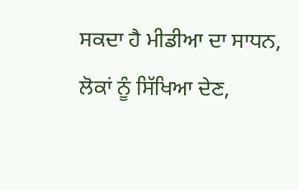ਸਕਦਾ ਹੈ ਮੀਡੀਆ ਦਾ ਸਾਧਨ, ਲੋਕਾਂ ਨੂੰ ਸਿੱਖਿਆ ਦੇਣ,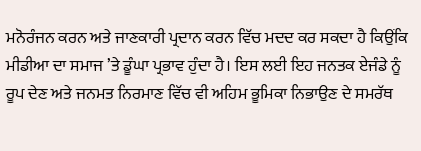ਮਨੋਰੰਜਨ ਕਰਨ ਅਤੇ ਜਾਣਕਾਰੀ ਪ੍ਰਦਾਨ ਕਰਨ ਵਿੱਚ ਮਦਦ ਕਰ ਸਕਦਾ ਹੈ ਕਿਉਂਕਿ ਮੀਡੀਆ ਦਾ ਸਮਾਜ ’ਤੇ ਡੂੰਘਾ ਪ੍ਰਭਾਵ ਹੁੰਦਾ ਹੈ। ਇਸ ਲਈ ਇਹ ਜਨਤਕ ਏਜੰਡੇ ਨੂੰ ਰੂਪ ਦੇਣ ਅਤੇ ਜਨਮਤ ਨਿਰਮਾਣ ਵਿੱਚ ਵੀ ਅਹਿਮ ਭੂਮਿਕਾ ਨਿਭਾਉਣ ਦੇ ਸਮਰੱਥ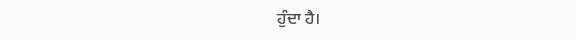ਹੁੰਦਾ ਹੈ।